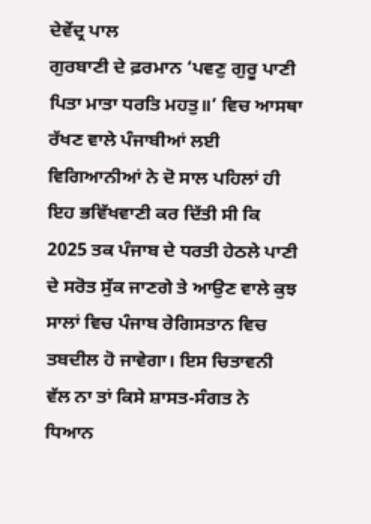ਦੇਵੇਂਦ੍ਰ ਪਾਲ
ਗੁਰਬਾਣੀ ਦੇ ਫ਼ਰਮਾਨ ‘ਪਵਣੁ ਗੁਰੂ ਪਾਣੀ ਪਿਤਾ ਮਾਤਾ ਧਰਤਿ ਮਹਤੁ॥’ ਵਿਚ ਆਸਥਾ ਰੱਖਣ ਵਾਲੇ ਪੰਜਾਬੀਆਂ ਲਈ ਵਿਗਿਆਨੀਆਂ ਨੇ ਦੋ ਸਾਲ ਪਹਿਲਾਂ ਹੀ ਇਹ ਭਵਿੱਖਵਾਣੀ ਕਰ ਦਿੱਤੀ ਸੀ ਕਿ 2025 ਤਕ ਪੰਜਾਬ ਦੇ ਧਰਤੀ ਹੇਠਲੇ ਪਾਣੀ ਦੇ ਸਰੋਤ ਸੁੱਕ ਜਾਣਗੇ ਤੇ ਆਉਣ ਵਾਲੇ ਕੁਝ ਸਾਲਾਂ ਵਿਚ ਪੰਜਾਬ ਰੇਗਿਸਤਾਨ ਵਿਚ ਤਬਦੀਲ ਹੋ ਜਾਵੇਗਾ। ਇਸ ਚਿਤਾਵਨੀ ਵੱਲ ਨਾ ਤਾਂ ਕਿਸੇ ਸ਼ਾਸਤ-ਸੰਗਤ ਨੇ ਧਿਆਨ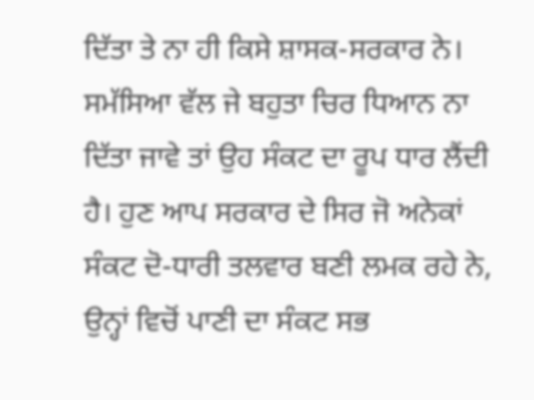ਦਿੱਤਾ ਤੇ ਨਾ ਹੀ ਕਿਸੇ ਸ਼ਾਸਕ-ਸਰਕਾਰ ਨੇ। ਸਮੱਸਿਆ ਵੱਲ ਜੇ ਬਹੁਤਾ ਚਿਰ ਧਿਆਨ ਨਾ ਦਿੱਤਾ ਜਾਵੇ ਤਾਂ ਉਹ ਸੰਕਟ ਦਾ ਰੂਪ ਧਾਰ ਲੈਂਦੀ ਹੈ। ਹੁਣ ਆਪ ਸਰਕਾਰ ਦੇ ਸਿਰ ਜੋ ਅਨੇਕਾਂ ਸੰਕਟ ਦੋ-ਧਾਰੀ ਤਲਵਾਰ ਬਣੀ ਲਮਕ ਰਹੇ ਨੇ, ਉਨ੍ਹਾਂ ਵਿਚੋਂ ਪਾਣੀ ਦਾ ਸੰਕਟ ਸਭ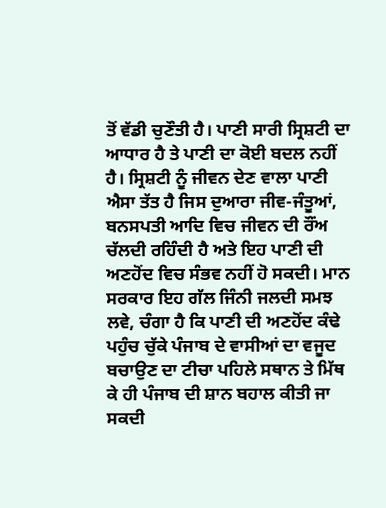ਤੋਂ ਵੱਡੀ ਚੁਣੌਤੀ ਹੈ। ਪਾਣੀ ਸਾਰੀ ਸ੍ਰਿਸ਼ਟੀ ਦਾ ਆਧਾਰ ਹੈ ਤੇ ਪਾਣੀ ਦਾ ਕੋਈ ਬਦਲ ਨਹੀਂ ਹੈ। ਸ੍ਰਿਸ਼ਟੀ ਨੂੰ ਜੀਵਨ ਦੇਣ ਵਾਲਾ ਪਾਣੀ ਐਸਾ ਤੱਤ ਹੈ ਜਿਸ ਦੁਆਰਾ ਜੀਵ-ਜੰਤੂਆਂ, ਬਨਸਪਤੀ ਆਦਿ ਵਿਚ ਜੀਵਨ ਦੀ ਰੌਂਅ ਚੱਲਦੀ ਰਹਿੰਦੀ ਹੈ ਅਤੇ ਇਹ ਪਾਣੀ ਦੀ ਅਣਹੋਂਦ ਵਿਚ ਸੰਭਵ ਨਹੀਂ ਹੋ ਸਕਦੀ। ਮਾਨ ਸਰਕਾਰ ਇਹ ਗੱਲ ਜਿੰਨੀ ਜਲਦੀ ਸਮਝ ਲਵੇ, ਚੰਗਾ ਹੈ ਕਿ ਪਾਣੀ ਦੀ ਅਣਹੋਂਦ ਕੰਢੇ ਪਹੁੰਚ ਚੁੱਕੇ ਪੰਜਾਬ ਦੇ ਵਾਸੀਆਂ ਦਾ ਵਜੂਦ ਬਚਾਉਣ ਦਾ ਟੀਚਾ ਪਹਿਲੇ ਸਥਾਨ ਤੇ ਮਿੱਥ ਕੇ ਹੀ ਪੰਜਾਬ ਦੀ ਸ਼ਾਨ ਬਹਾਲ ਕੀਤੀ ਜਾ ਸਕਦੀ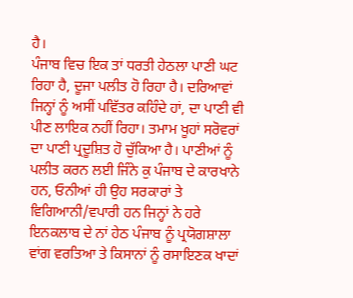ਹੈ।
ਪੰਜਾਬ ਵਿਚ ਇਕ ਤਾਂ ਧਰਤੀ ਹੇਠਲਾ ਪਾਣੀ ਘਟ ਰਿਹਾ ਹੈ, ਦੂਜਾ ਪਲੀਤ ਹੋ ਰਿਹਾ ਹੈ। ਦਰਿਆਵਾਂ ਜਿਨ੍ਹਾਂ ਨੂੰ ਅਸੀਂ ਪਵਿੱਤਰ ਕਹਿੰਦੇ ਹਾਂ, ਦਾ ਪਾਣੀ ਵੀ ਪੀਣ ਲਾਇਕ ਨਹੀਂ ਰਿਹਾ। ਤਮਾਮ ਖੂਹਾਂ ਸਰੋਵਰਾਂ ਦਾ ਪਾਣੀ ਪ੍ਰਦੂਸ਼ਿਤ ਹੋ ਚੁੱਕਿਆ ਹੈ। ਪਾਣੀਆਂ ਨੂੰ ਪਲੀਤ ਕਰਨ ਲਈ ਜਿੰਨੇ ਕੁ ਪੰਜਾਬ ਦੇ ਕਾਰਖਾਨੇ ਹਨ, ਓਨੀਆਂ ਹੀ ਉਹ ਸਰਕਾਰਾਂ ਤੇ ਵਿਗਿਆਨੀ/ਵਪਾਰੀ ਹਨ ਜਿਨ੍ਹਾਂ ਨੇ ਹਰੇ ਇਨਕਲਾਬ ਦੇ ਨਾਂ ਹੇਠ ਪੰਜਾਬ ਨੂੰ ਪ੍ਰਯੋਗਸ਼ਾਲਾ ਵਾਂਗ ਵਰਤਿਆ ਤੇ ਕਿਸਾਨਾਂ ਨੂੰ ਰਸਾਇਣਕ ਖਾਦਾਂ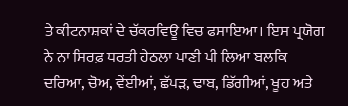ਤੇ ਕੀਟਨਾਸ਼ਕਾਂ ਦੇ ਚੱਕਰਵਿਊ ਵਿਚ ਫਸਾਇਆ। ਇਸ ਪ੍ਰਯੋਗ ਨੇ ਨਾ ਸਿਰਫ਼ ਧਰਤੀ ਹੇਠਲਾ ਪਾਣੀ ਪੀ ਲਿਆ ਬਲਕਿ ਦਰਿਆ, ਚੋਅ, ਵੇਂਈਆਂ, ਛੱਪੜ, ਢਾਬ, ਡਿੱਗੀਆਂ, ਖੂਹ ਅਤੇ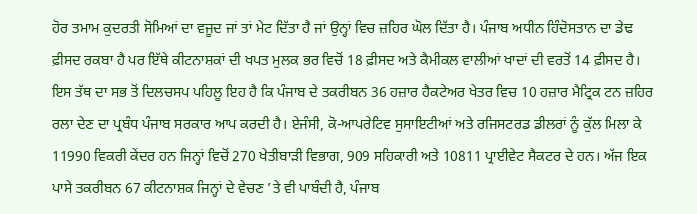ਹੋਰ ਤਮਾਮ ਕੁਦਰਤੀ ਸੋਮਿਆਂ ਦਾ ਵਜੂਦ ਜਾਂ ਤਾਂ ਮੇਟ ਦਿੱਤਾ ਹੈ ਜਾਂ ਉਨ੍ਹਾਂ ਵਿਚ ਜ਼ਹਿਰ ਘੋਲ ਦਿੱਤਾ ਹੈ। ਪੰਜਾਬ ਅਧੀਨ ਹਿੰਦੋਸਤਾਨ ਦਾ ਡੇਢ ਫ਼ੀਸਦ ਰਕਬਾ ਹੈ ਪਰ ਇੱਥੇ ਕੀਟਨਾਸ਼ਕਾਂ ਦੀ ਖਪਤ ਮੁਲਕ ਭਰ ਵਿਚੋਂ 18 ਫ਼ੀਸਦ ਅਤੇ ਕੈਮੀਕਲ ਵਾਲੀਆਂ ਖਾਦਾਂ ਦੀ ਵਰਤੋਂ 14 ਫ਼ੀਸਦ ਹੈ।
ਇਸ ਤੱਥ ਦਾ ਸਭ ਤੋਂ ਦਿਲਚਸਪ ਪਹਿਲੂ ਇਹ ਹੈ ਕਿ ਪੰਜਾਬ ਦੇ ਤਕਰੀਬਨ 36 ਹਜ਼ਾਰ ਹੈਕਟੇਅਰ ਖੇਤਰ ਵਿਚ 10 ਹਜ਼ਾਰ ਮੈਟ੍ਰਿਕ ਟਨ ਜ਼ਹਿਰ ਰਲਾ ਦੇਣ ਦਾ ਪ੍ਰਬੰਧ ਪੰਜਾਬ ਸਰਕਾਰ ਆਪ ਕਰਦੀ ਹੈ। ਏਜੰਸੀ, ਕੋ-ਆਪਰੇਟਿਵ ਸੁਸਾਇਟੀਆਂ ਅਤੇ ਰਜਿਸਟਰਡ ਡੀਲਰਾਂ ਨੂੰ ਕੁੱਲ ਮਿਲਾ ਕੇ 11990 ਵਿਕਰੀ ਕੇਂਦਰ ਹਨ ਜਿਨ੍ਹਾਂ ਵਿਚੋਂ 270 ਖੇਤੀਬਾੜੀ ਵਿਭਾਗ, 909 ਸਹਿਕਾਰੀ ਅਤੇ 10811 ਪ੍ਰਾਈਵੇਟ ਸੈਕਟਰ ਦੇ ਹਨ। ਅੱਜ ਇਕ ਪਾਸੇ ਤਕਰੀਬਨ 67 ਕੀਟਨਾਸ਼ਕ ਜਿਨ੍ਹਾਂ ਦੇ ਵੇਚਣ ’ਤੇ ਵੀ ਪਾਬੰਦੀ ਹੈ, ਪੰਜਾਬ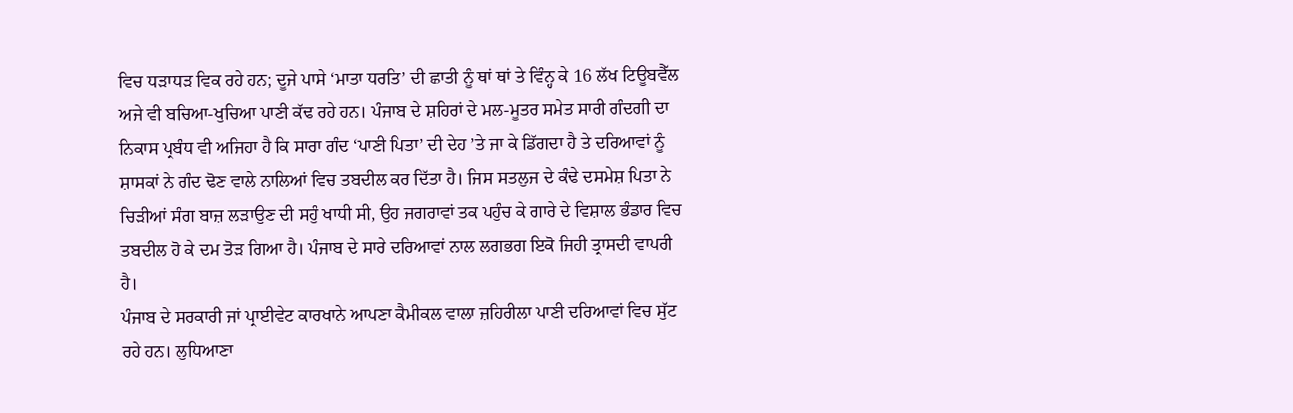ਵਿਚ ਧੜਾਧੜ ਵਿਕ ਰਹੇ ਹਨ; ਦੂਜੇ ਪਾਸੇ ‘ਮਾਤਾ ਧਰਤਿ’ ਦੀ ਛਾਤੀ ਨੂੰ ਥਾਂ ਥਾਂ ਤੇ ਵਿੰਨ੍ਹ ਕੇ 16 ਲੱਖ ਟਿਊਬਵੈੱਲ ਅਜੇ ਵੀ ਬਚਿਆ-ਖੁਚਿਆ ਪਾਣੀ ਕੱਢ ਰਹੇ ਹਨ। ਪੰਜਾਬ ਦੇ ਸ਼ਹਿਰਾਂ ਦੇ ਮਲ-ਮੂਤਰ ਸਮੇਤ ਸਾਰੀ ਗੰਦਗੀ ਦਾ ਨਿਕਾਸ ਪ੍ਰਬੰਧ ਵੀ ਅਜਿਹਾ ਹੈ ਕਿ ਸਾਰਾ ਗੰਦ ‘ਪਾਣੀ ਪਿਤਾ’ ਦੀ ਦੇਹ ’ਤੇ ਜਾ ਕੇ ਡਿੱਗਦਾ ਹੈ ਤੇ ਦਰਿਆਵਾਂ ਨੂੰ ਸ਼ਾਸਕਾਂ ਨੇ ਗੰਦ ਢੋਣ ਵਾਲੇ ਨਾਲਿਆਂ ਵਿਚ ਤਬਦੀਲ ਕਰ ਦਿੱਤਾ ਹੈ। ਜਿਸ ਸਤਲੁਜ ਦੇ ਕੰਢੇ ਦਸਮੇਸ਼ ਪਿਤਾ ਨੇ ਚਿੜੀਆਂ ਸੰਗ ਬਾਜ਼ ਲੜਾਉਣ ਦੀ ਸਹੁੰ ਖਾਧੀ ਸੀ, ਉਹ ਜਗਰਾਵਾਂ ਤਕ ਪਹੁੰਚ ਕੇ ਗਾਰੇ ਦੇ ਵਿਸ਼ਾਲ ਭੰਡਾਰ ਵਿਚ ਤਬਦੀਲ ਹੋ ਕੇ ਦਮ ਤੋੜ ਗਿਆ ਹੈ। ਪੰਜਾਬ ਦੇ ਸਾਰੇ ਦਰਿਆਵਾਂ ਨਾਲ ਲਗਭਗ ਇਕੋ ਜਿਹੀ ਤ੍ਰਾਸਦੀ ਵਾਪਰੀ ਹੈ।
ਪੰਜਾਬ ਦੇ ਸਰਕਾਰੀ ਜਾਂ ਪ੍ਰਾਈਵੇਟ ਕਾਰਖਾਨੇ ਆਪਣਾ ਕੈਮੀਕਲ ਵਾਲਾ ਜ਼ਹਿਰੀਲਾ ਪਾਣੀ ਦਰਿਆਵਾਂ ਵਿਚ ਸੁੱਟ ਰਹੇ ਹਨ। ਲੁਧਿਆਣਾ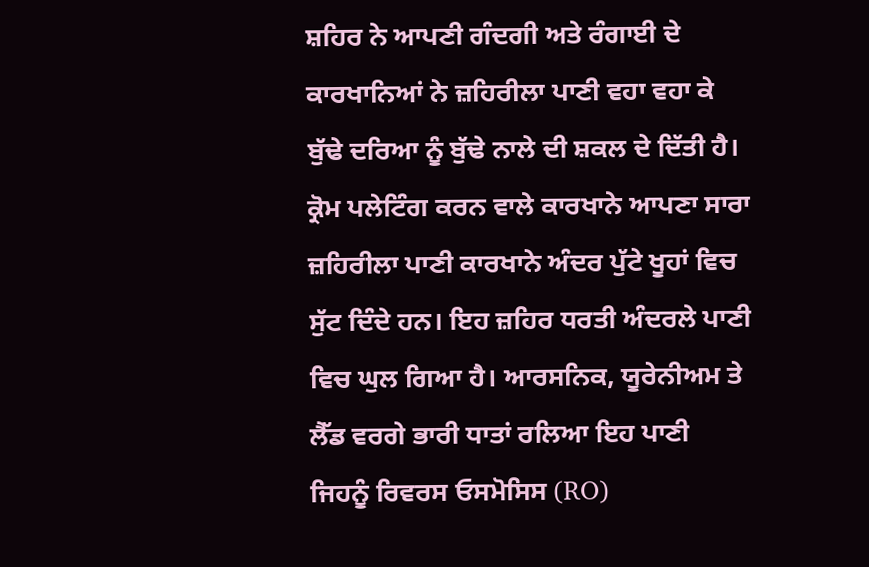ਸ਼ਹਿਰ ਨੇ ਆਪਣੀ ਗੰਦਗੀ ਅਤੇ ਰੰਗਾਈ ਦੇ ਕਾਰਖਾਨਿਆਂ ਨੇ ਜ਼ਹਿਰੀਲਾ ਪਾਣੀ ਵਹਾ ਵਹਾ ਕੇ ਬੁੱਢੇ ਦਰਿਆ ਨੂੰ ਬੁੱਢੇ ਨਾਲੇ ਦੀ ਸ਼ਕਲ ਦੇ ਦਿੱਤੀ ਹੈ। ਕ੍ਰੋਮ ਪਲੇਟਿੰਗ ਕਰਨ ਵਾਲੇ ਕਾਰਖਾਨੇ ਆਪਣਾ ਸਾਰਾ ਜ਼ਹਿਰੀਲਾ ਪਾਣੀ ਕਾਰਖਾਨੇ ਅੰਦਰ ਪੁੱਟੇ ਖੂਹਾਂ ਵਿਚ ਸੁੱਟ ਦਿੰਦੇ ਹਨ। ਇਹ ਜ਼ਹਿਰ ਧਰਤੀ ਅੰਦਰਲੇ ਪਾਣੀ ਵਿਚ ਘੁਲ ਗਿਆ ਹੈ। ਆਰਸਨਿਕ, ਯੂਰੇਨੀਅਮ ਤੇ ਲੈੱਡ ਵਰਗੇ ਭਾਰੀ ਧਾਤਾਂ ਰਲਿਆ ਇਹ ਪਾਣੀ ਜਿਹਨੂੰ ਰਿਵਰਸ ਓਸਮੋਸਿਸ (RO)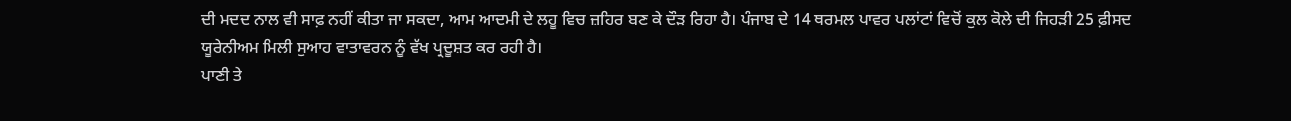ਦੀ ਮਦਦ ਨਾਲ ਵੀ ਸਾਫ਼ ਨਹੀਂ ਕੀਤਾ ਜਾ ਸਕਦਾ, ਆਮ ਆਦਮੀ ਦੇ ਲਹੂ ਵਿਚ ਜ਼ਹਿਰ ਬਣ ਕੇ ਦੌੜ ਰਿਹਾ ਹੈ। ਪੰਜਾਬ ਦੇ 14 ਥਰਮਲ ਪਾਵਰ ਪਲਾਂਟਾਂ ਵਿਚੋਂ ਕੁਲ ਕੋਲੇ ਦੀ ਜਿਹੜੀ 25 ਫ਼ੀਸਦ ਯੂਰੇਨੀਅਮ ਮਿਲੀ ਸੁਆਹ ਵਾਤਾਵਰਨ ਨੂੰ ਵੱਖ ਪ੍ਰਦੂਸ਼ਤ ਕਰ ਰਹੀ ਹੈ।
ਪਾਣੀ ਤੇ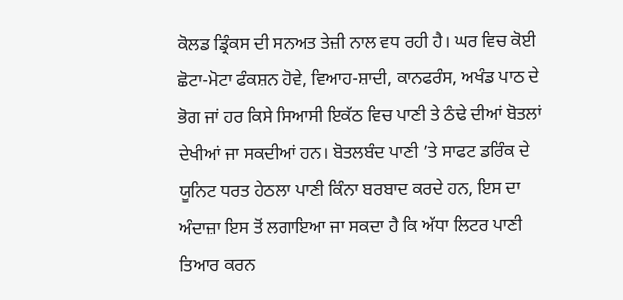ਕੋਲਡ ਡ੍ਰਿੰਕਸ ਦੀ ਸਨਅਤ ਤੇਜ਼ੀ ਨਾਲ ਵਧ ਰਹੀ ਹੈ। ਘਰ ਵਿਚ ਕੋਈ ਛੋਟਾ-ਮੋਟਾ ਫੰਕਸ਼ਨ ਹੋਵੇ, ਵਿਆਹ-ਸ਼ਾਦੀ, ਕਾਨਫਰੰਸ, ਅਖੰਡ ਪਾਠ ਦੇ ਭੋਗ ਜਾਂ ਹਰ ਕਿਸੇ ਸਿਆਸੀ ਇਕੱਠ ਵਿਚ ਪਾਣੀ ਤੇ ਠੰਢੇ ਦੀਆਂ ਬੋਤਲਾਂ ਦੇਖੀਆਂ ਜਾ ਸਕਦੀਆਂ ਹਨ। ਬੋਤਲਬੰਦ ਪਾਣੀ ’ਤੇ ਸਾਫਟ ਡਰਿੰਕ ਦੇ ਯੂਨਿਟ ਧਰਤ ਹੇਠਲਾ ਪਾਣੀ ਕਿੰਨਾ ਬਰਬਾਦ ਕਰਦੇ ਹਨ, ਇਸ ਦਾ ਅੰਦਾਜ਼ਾ ਇਸ ਤੋਂ ਲਗਾਇਆ ਜਾ ਸਕਦਾ ਹੈ ਕਿ ਅੱਧਾ ਲਿਟਰ ਪਾਣੀ ਤਿਆਰ ਕਰਨ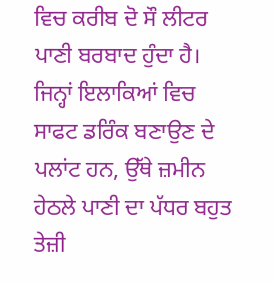ਵਿਚ ਕਰੀਬ ਦੋ ਸੌ ਲੀਟਰ ਪਾਣੀ ਬਰਬਾਦ ਹੁੰਦਾ ਹੈ। ਜਿਨ੍ਹਾਂ ਇਲਾਕਿਆਂ ਵਿਚ ਸਾਫਟ ਡਰਿੰਕ ਬਣਾਉਣ ਦੇ ਪਲਾਂਟ ਹਨ, ਉੱਥੇ ਜ਼ਮੀਨ ਹੇਠਲੇ ਪਾਣੀ ਦਾ ਪੱਧਰ ਬਹੁਤ ਤੇਜ਼ੀ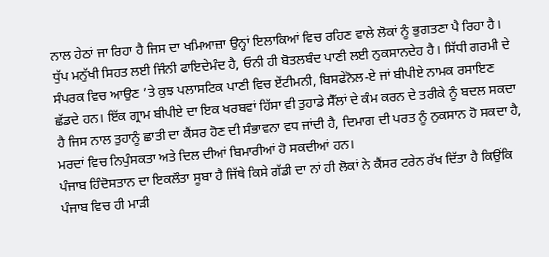ਨਾਲ ਹੇਠਾਂ ਜਾ ਰਿਹਾ ਹੈ ਜਿਸ ਦਾ ਖਮਿਆਜ਼ਾ ਉਨ੍ਹਾਂ ਇਲਾਕਿਆਂ ਵਿਚ ਰਹਿਣ ਵਾਲੇ ਲੋਕਾਂ ਨੂੰ ਭੁਗਤਣਾ ਪੈ ਰਿਹਾ ਹੈ। ਧੁੱਪ ਮਨੁੱਖੀ ਸਿਹਤ ਲਈ ਜਿੰਨੀ ਫਾਇਦੇਮੰਦ ਹੈ, ਓਨੀ ਹੀ ਬੋਤਲਬੰਦ ਪਾਣੀ ਲਈ ਨੁਕਸਾਨਦੇਹ ਹੈ। ਸਿੱਧੀ ਗਰਮੀ ਦੇ ਸੰਪਰਕ ਵਿਚ ਆਉਣ ’ਤੇ ਕੁਝ ਪਲਾਸਟਿਕ ਪਾਣੀ ਵਿਚ ਏਂਟੀਮਨੀ, ਬਿਸਫੇਨੋਲ-ਏ ਜਾਂ ਬੀਪੀਏ ਨਾਮਕ ਰਸਾਇਣ ਛੱਡਦੇ ਹਨ। ਇੱਕ ਗ੍ਰਾਮ ਬੀਪੀਏ ਦਾ ਇਕ ਖਰਬਵਾਂ ਹਿੱਸਾ ਵੀ ਤੁਹਾਡੇ ਸੈੱਲਾਂ ਦੇ ਕੰਮ ਕਰਨ ਦੇ ਤਰੀਕੇ ਨੂੰ ਬਦਲ ਸਕਦਾ ਹੈ ਜਿਸ ਨਾਲ ਤੁਹਾਨੂੰ ਛਾਤੀ ਦਾ ਕੈਂਸਰ ਹੋਣ ਦੀ ਸੰਭਾਵਨਾ ਵਧ ਜਾਂਦੀ ਹੈ, ਦਿਮਾਗ ਦੀ ਪਰਤ ਨੂੰ ਨੁਕਸਾਨ ਹੋ ਸਕਦਾ ਹੈ, ਮਰਦਾਂ ਵਿਚ ਨਿਪੁੰਸਕਤਾ ਅਤੇ ਦਿਲ ਦੀਆਂ ਬਿਮਾਰੀਆਂ ਹੋ ਸਕਦੀਆਂ ਹਨ।
ਪੰਜਾਬ ਹਿੰਦੋਸਤਾਨ ਦਾ ਇਕਲੌਤਾ ਸੂਬਾ ਹੈ ਜਿੱਥੇ ਕਿਸੇ ਗੱਡੀ ਦਾ ਨਾਂ ਹੀ ਲੋਕਾਂ ਨੇ ਕੈਂਸਰ ਟਰੇਨ ਰੱਖ ਦਿੱਤਾ ਹੈ ਕਿਉਂਕਿ ਪੰਜਾਬ ਵਿਚ ਹੀ ਮਾੜੀ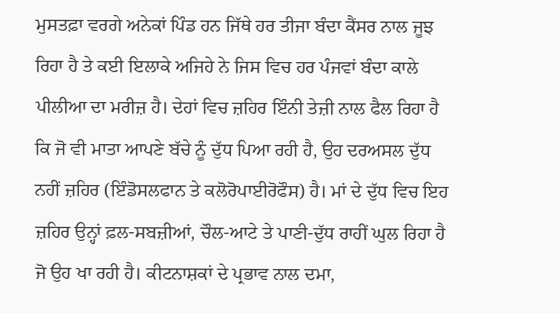ਮੁਸਤਫ਼ਾ ਵਰਗੇ ਅਨੇਕਾਂ ਪਿੰਡ ਹਨ ਜਿੱਥੇ ਹਰ ਤੀਜਾ ਬੰਦਾ ਕੈਂਸਰ ਨਾਲ ਜੂਝ ਰਿਹਾ ਹੈ ਤੇ ਕਈ ਇਲਾਕੇ ਅਜਿਹੇ ਨੇ ਜਿਸ ਵਿਚ ਹਰ ਪੰਜਵਾਂ ਬੰਦਾ ਕਾਲੇ ਪੀਲੀਆ ਦਾ ਮਰੀਜ਼ ਹੈ। ਦੇਹਾਂ ਵਿਚ ਜ਼ਹਿਰ ਇੰਨੀ ਤੇਜ਼ੀ ਨਾਲ ਫੈਲ ਰਿਹਾ ਹੈ ਕਿ ਜੋ ਵੀ ਮਾਤਾ ਆਪਣੇ ਬੱਚੇ ਨੂੰ ਦੁੱਧ ਪਿਆ ਰਹੀ ਹੈ, ਉਹ ਦਰਅਸਲ ਦੁੱਧ ਨਹੀਂ ਜ਼ਹਿਰ (ਇੰਡੋਸਲਫਾਨ ਤੇ ਕਲੋਰੋਪਾਈਰੋਫੌਸ) ਹੈ। ਮਾਂ ਦੇ ਦੁੱਧ ਵਿਚ ਇਹ ਜ਼ਹਿਰ ਉਨ੍ਹਾਂ ਫ਼ਲ-ਸਬਜ਼ੀਆਂ, ਚੌਲ-ਆਟੇ ਤੇ ਪਾਣੀ-ਦੁੱਧ ਰਾਹੀਂ ਘੁਲ ਰਿਹਾ ਹੈ ਜੋ ਉਹ ਖਾ ਰਹੀ ਹੈ। ਕੀਟਨਾਸ਼ਕਾਂ ਦੇ ਪ੍ਰਭਾਵ ਨਾਲ ਦਮਾ,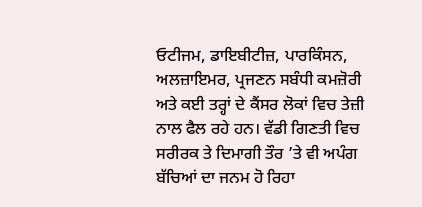ਓਟੀਜਮ, ਡਾਇਬੀਟੀਜ਼, ਪਾਰਕਿੰਸਨ, ਅਲਜ਼ਾਇਮਰ, ਪ੍ਰਜਣਨ ਸਬੰਧੀ ਕਮਜ਼ੋਰੀ ਅਤੇ ਕਈ ਤਰ੍ਹਾਂ ਦੇ ਕੈਂਸਰ ਲੋਕਾਂ ਵਿਚ ਤੇਜ਼ੀ ਨਾਲ ਫੈਲ ਰਹੇ ਹਨ। ਵੱਡੀ ਗਿਣਤੀ ਵਿਚ ਸਰੀਰਕ ਤੇ ਦਿਮਾਗੀ ਤੌਰ ’ਤੇ ਵੀ ਅਪੰਗ ਬੱਚਿਆਂ ਦਾ ਜਨਮ ਹੋ ਰਿਹਾ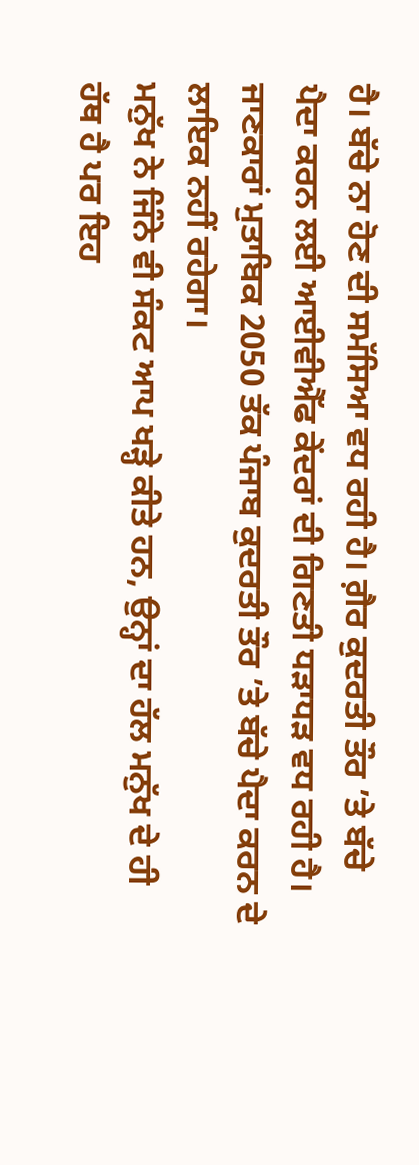ਹੈ। ਬੱਚੇ ਨਾ ਹੋਣ ਦੀ ਸਮੱਸਿਆ ਵਧ ਰਹੀ ਹੈ। ਗ਼ੈਰ ਕੁਦਰਤੀ ਤੌਰ ’ਤੇ ਬੱਚੇ ਪੈਦਾ ਕਰਨ ਲਈ ਆਈਵੀਐੱਫ ਕੇਂਦਰਾਂ ਦੀ ਗਿਣਤੀ ਧੜਾਧੜ ਵਧ ਰਹੀ ਹੈ। ਜਾਣਕਾਰਾਂ ਮੁਤਾਬਿਕ 2050 ਤੱਕ ਪੰਜਾਬ ਕੁਦਰਤੀ ਤੌਰ ’ਤੇ ਬੱਚੇ ਪੈਦਾ ਕਰਨ ਦੇ ਲਾਇਕ ਨਹੀਂ ਰਹੇਗਾ।
ਮਨੁੱਖ ਨੇ ਜਿੰਨੇ ਵੀ ਸੰਕਟ ਆਪ ਖੜ੍ਹੇ ਕੀਤੇ ਹਨ, ਉਨ੍ਹਾਂ ਦਾ ਹੱਲ ਮਨੁੱਖ ਦੇ ਹੀ ਹੱਥ ਹੈ ਪਰ ਇਹ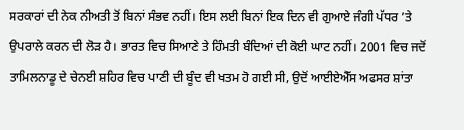ਸਰਕਾਰਾਂ ਦੀ ਨੇਕ ਨੀਅਤੀ ਤੋਂ ਬਿਨਾਂ ਸੰਭਵ ਨਹੀਂ। ਇਸ ਲਈ ਬਿਨਾਂ ਇਕ ਦਿਨ ਵੀ ਗੁਆਏ ਜੰਗੀ ਪੱਧਰ ’ਤੇ ਉਪਰਾਲੇ ਕਰਨ ਦੀ ਲੋੜ ਹੈ। ਭਾਰਤ ਵਿਚ ਸਿਆਣੇ ਤੇ ਹਿੰਮਤੀ ਬੰਦਿਆਂ ਦੀ ਕੋਈ ਘਾਟ ਨਹੀਂ। 2001 ਵਿਚ ਜਦੋਂ ਤਾਮਿਲਨਾਡੂ ਦੇ ਚੇਨਈ ਸ਼ਹਿਰ ਵਿਚ ਪਾਣੀ ਦੀ ਬੂੰਦ ਵੀ ਖਤਮ ਹੋ ਗਈ ਸੀ, ਉਦੋਂ ਆਈਏਐੱਸ ਅਫਸਰ ਸ਼ਾਂਤਾ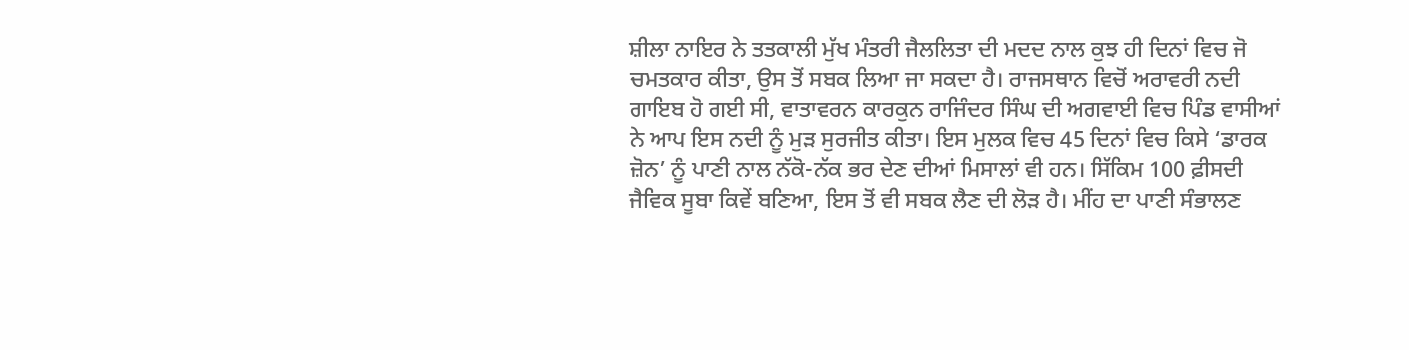ਸ਼ੀਲਾ ਨਾਇਰ ਨੇ ਤਤਕਾਲੀ ਮੁੱਖ ਮੰਤਰੀ ਜੈਲਲਿਤਾ ਦੀ ਮਦਦ ਨਾਲ ਕੁਝ ਹੀ ਦਿਨਾਂ ਵਿਚ ਜੋ ਚਮਤਕਾਰ ਕੀਤਾ, ਉਸ ਤੋਂ ਸਬਕ ਲਿਆ ਜਾ ਸਕਦਾ ਹੈ। ਰਾਜਸਥਾਨ ਵਿਚੋਂ ਅਰਾਵਰੀ ਨਦੀ ਗਾਇਬ ਹੋ ਗਈ ਸੀ, ਵਾਤਾਵਰਨ ਕਾਰਕੁਨ ਰਾਜਿੰਦਰ ਸਿੰਘ ਦੀ ਅਗਵਾਈ ਵਿਚ ਪਿੰਡ ਵਾਸੀਆਂ ਨੇ ਆਪ ਇਸ ਨਦੀ ਨੂੰ ਮੁੜ ਸੁਰਜੀਤ ਕੀਤਾ। ਇਸ ਮੁਲਕ ਵਿਚ 45 ਦਿਨਾਂ ਵਿਚ ਕਿਸੇ ‘ਡਾਰਕ ਜ਼ੋਨ’ ਨੂੰ ਪਾਣੀ ਨਾਲ ਨੱਕੋ-ਨੱਕ ਭਰ ਦੇਣ ਦੀਆਂ ਮਿਸਾਲਾਂ ਵੀ ਹਨ। ਸਿੱਕਿਮ 100 ਫ਼ੀਸਦੀ ਜੈਵਿਕ ਸੂਬਾ ਕਿਵੇਂ ਬਣਿਆ, ਇਸ ਤੋਂ ਵੀ ਸਬਕ ਲੈਣ ਦੀ ਲੋੜ ਹੈ। ਮੀਂਹ ਦਾ ਪਾਣੀ ਸੰਭਾਲਣ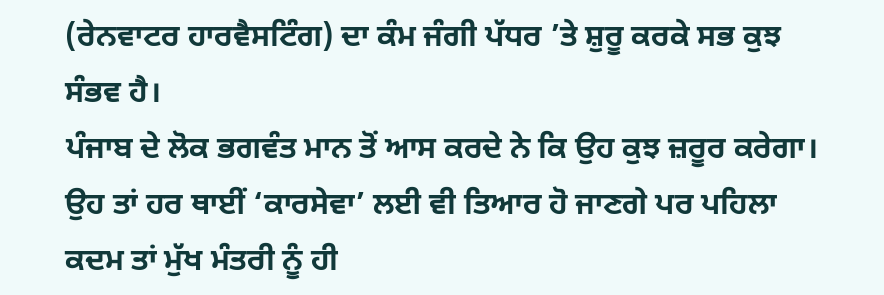(ਰੇਨਵਾਟਰ ਹਾਰਵੈਸਟਿੰਗ) ਦਾ ਕੰਮ ਜੰਗੀ ਪੱਧਰ ’ਤੇ ਸ਼ੁਰੂ ਕਰਕੇ ਸਭ ਕੁਝ ਸੰਭਵ ਹੈ।
ਪੰਜਾਬ ਦੇ ਲੋਕ ਭਗਵੰਤ ਮਾਨ ਤੋਂ ਆਸ ਕਰਦੇ ਨੇ ਕਿ ਉਹ ਕੁਝ ਜ਼ਰੂਰ ਕਰੇਗਾ। ਉਹ ਤਾਂ ਹਰ ਥਾਈਂ ‘ਕਾਰਸੇਵਾ’ ਲਈ ਵੀ ਤਿਆਰ ਹੋ ਜਾਣਗੇ ਪਰ ਪਹਿਲਾ ਕਦਮ ਤਾਂ ਮੁੱਖ ਮੰਤਰੀ ਨੂੰ ਹੀ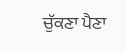ਚੁੱਕਣਾ ਪੈਣਾ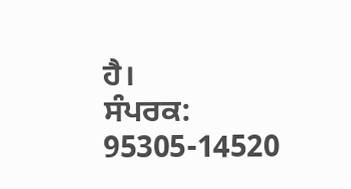ਹੈ।
ਸੰਪਰਕ: 95305-14520